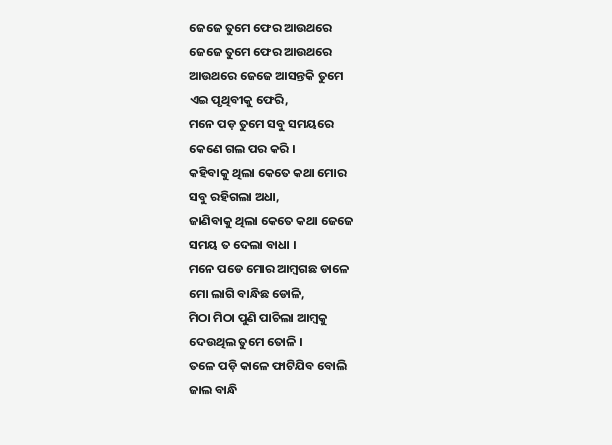ଜେଜେ ତୁମେ ଫେର ଆଉଥରେ
ଜେଜେ ତୁମେ ଫେର ଆଉଥରେ
ଆଉଥରେ ଜେଜେ ଆସନ୍ତକି ତୁମେ
ଏଇ ପୃଥିବୀକୁ ଫେରି,
ମନେ ପଡ଼ ତୁମେ ସବୁ ସମୟରେ
କେଣେ ଗଲ ପର କରି ।
କହିବାକୁ ଥିଲା କେତେ କଥା ମୋର
ସବୁ ରହିଗଲା ଅଧା,
ଜାଣିବାକୁ ଥିଲା କେତେ କଥା ଜେଜେ
ସମୟ ତ ଦେଲା ବାଧା ।
ମନେ ପଡେ ମୋର ଆମ୍ବଗଛ ଡାଳେ
ମୋ ଲାଗି ବାନ୍ଧିଛ ଡୋଳି,
ମିଠା ମିଠା ପୁଣି ପାଚିଲା ଆମ୍ବକୁ
ଦେଉଥିଲ ତୁମେ ତୋଳି ।
ତଳେ ପଡ଼ି କାଳେ ଫାଟିଯିବ ବୋଲି
ଜାଲ ବାନ୍ଧି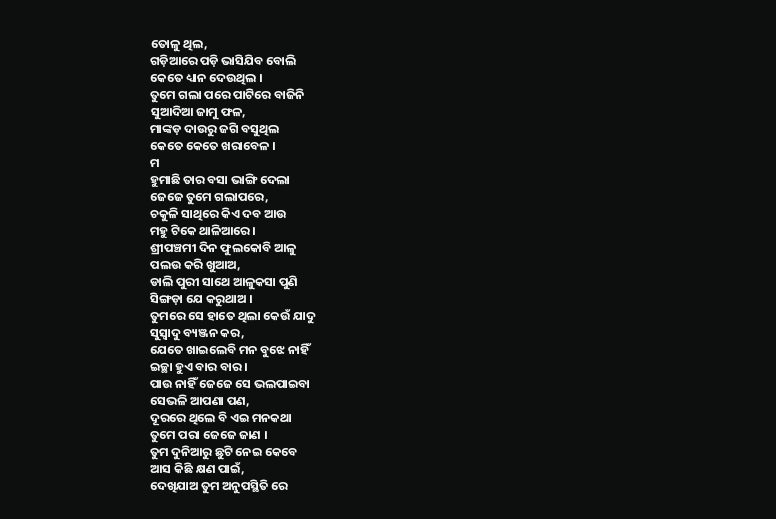ତୋଳୁ ଥିଲ,
ଗଡ଼ିଆରେ ପଡ଼ି ଭାସିଯିବ ବୋଲି
କେତେ ଧ୍ୟାନ ଦେଉଥିଲ ।
ତୁମେ ଗଲା ପରେ ପାଟିରେ ବାଜିନି
ସୁଆଦିଆ ଜାମୁ ଫଳ,
ମାଙ୍କଡ଼ ଦାଉରୁ ଜଗି ବସୁଥିଲ
କେତେ କେତେ ଖରାବେଳ ।
ମ
ହୁମାଛି ତାର ବସା ଭାଙ୍ଗି ଦେଲା
ଜେଜେ ତୁମେ ଗଲାପରେ,
ଚକୁଳି ସାଥିରେ କିଏ ଦବ ଆଉ
ମହୁ ଟିକେ ଥାଳିଆରେ ।
ଶ୍ରୀପଞ୍ଚମୀ ଦିନ ଫୁଲକୋବି ଆଳୁ
ପଲଉ କରି ଖୁଆଅ,
ଡାଲି ପୁରୀ ସାଥେ ଆଳୁକସା ପୁଣି
ସିଙ୍ଗଡ଼ା ଯେ କରୁଥାଅ ।
ତୁମରେ ସେ ହାତେ ଥିଲା କେଉଁ ଯାଦୁ
ସୁସ୍ଵାଦୁ ବ୍ୟଞ୍ଜନ କର,
ଯେତେ ଖାଇଲେବି ମନ ବୁଝେ ନାହିଁ
ଇଚ୍ଛା ହୁଏ ବାର ବାର ।
ପାଉ ନାହିଁ ଜେଜେ ସେ ଭଲପାଇବା
ସେଭଳି ଆପଣା ପଣ,
ଦୂରରେ ଥିଲେ ବି ଏଇ ମନକଥା
ତୁମେ ପରା ଜେଜେ ଜାଣ ।
ତୁମ ଦୁନିଆରୁ ଛୁଟି ନେଇ କେବେ
ଆସ କିଛି କ୍ଷଣ ପାଇଁ,
ଦେଖିଯାଅ ତୁମ ଅନୁପସ୍ଥିତି ରେ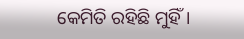କେମିତି ରହିଛି ମୁହିଁ ।